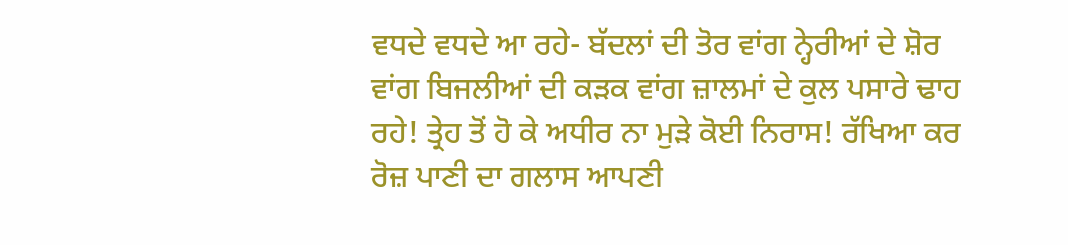ਵਧਦੇ ਵਧਦੇ ਆ ਰਹੇ- ਬੱਦਲਾਂ ਦੀ ਤੋਰ ਵਾਂਗ ਨ੍ਹੇਰੀਆਂ ਦੇ ਸ਼ੋਰ ਵਾਂਗ ਬਿਜਲੀਆਂ ਦੀ ਕੜਕ ਵਾਂਗ ਜ਼ਾਲਮਾਂ ਦੇ ਕੁਲ ਪਸਾਰੇ ਢਾਹ ਰਹੇ! ਤ੍ਰੇਹ ਤੋਂ ਹੋ ਕੇ ਅਧੀਰ ਨਾ ਮੁੜੇ ਕੋਈ ਨਿਰਾਸ! ਰੱਖਿਆ ਕਰ ਰੋਜ਼ ਪਾਣੀ ਦਾ ਗਲਾਸ ਆਪਣੀ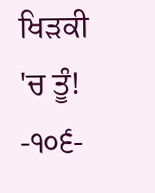ਖਿੜਕੀ 'ਚ ਤੂੰ!
-੧੦੬-